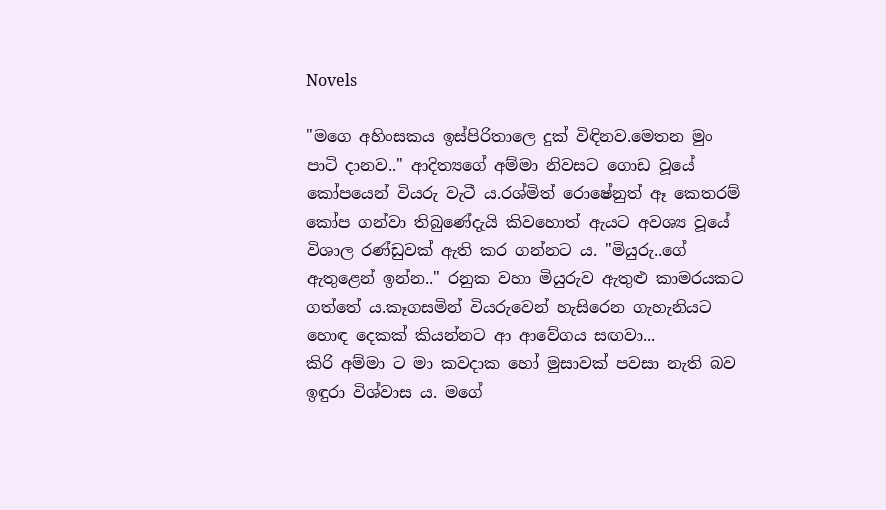Novels

"මගෙ අහිංසකය ඉස්පිරිතාලෙ දුක් විඳිනව.මෙතන මුං පාටි දානව.." ආදිත්‍යගේ අම්මා නිවසට ගොඩ වූයේ කෝපයෙන් වියරු වැටී ය.රශ්මිත් රොෂේනුත් ඈ කෙතරම් කෝප ගන්වා තිබුණේදැයි කිවහොත් ඇයට අවශ්‍ය වූයේ විශාල රණ්ඩුවක් ඇති කර ගන්නට ය. "මියුරු..ගේ ඇතුළෙන් ඉන්න.." රනුක වහා මියුරුව ඇතුළු කාමරයකට ගත්තේ ය.කෑගසමින් වියරුවෙන් හැසිරෙන ගැහැනියට හොඳ දෙකක් කියන්නට ආ ආවේගය සඟවා...
කිරි අම්මා ට මා කවදාක හෝ මුසාවක් පවසා නැති බව ඉඳුරා විශ්වාස ය. මගේ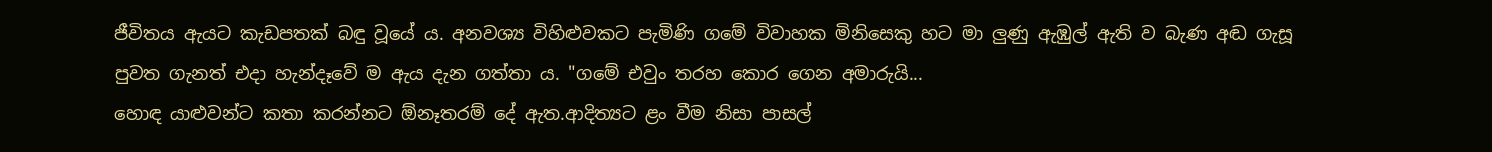ජීවිතය ඇයට කැඩපතක් බඳු වූයේ ය. අනවශ්‍ය විහිළුවකට පැමිණි ගමේ විවාහක මිනිසෙකු හට මා ලුණු ඇඹුල් ඇති ව බැණ අඬ ගැසූ පුවත ගැනත් එදා හැන්දෑවේ ම ඇය දැන ගත්තා ය. "ගමේ එවුං තරහ කොර ගෙන අමාරුයි...
හොඳ යාළුවන්ට කතා කරන්නට ඕනෑතරම් දේ ඇත.ආදිත්‍යට ළං වීම නිසා පාසල්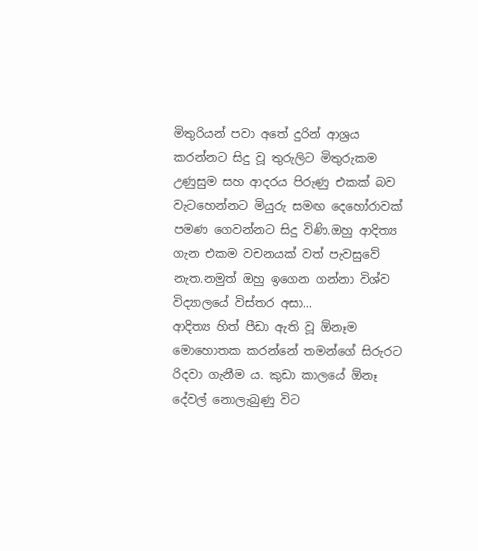මිතුරියන් පවා අතේ දුරින් ආශ්‍රය කරන්නට සිදු වූ තුරුලිට මිතුරුකම උණුසුම සහ ආදරය පිරුණු එකක් බව වැටහෙන්නට මියුරු සමඟ දෙහෝරාවක් පමණ ගෙවන්නට සිදු විණි.ඔහු ආදිත්‍ය ගැන එකම වචනයක් වත් පැවසුවේ නැත.නමුත් ඔහු ඉගෙන ගන්නා විශ්ව විද්‍යාලයේ විස්තර අසා...
ආදිත්‍ය හිත් පීඩා ඇති වූ ඕනෑම මොහොතක කරන්නේ තමන්ගේ සිරුරට රිදවා ගැනීම ය. කුඩා කාලයේ ඕනෑ දේවල් නොලැබුණු විට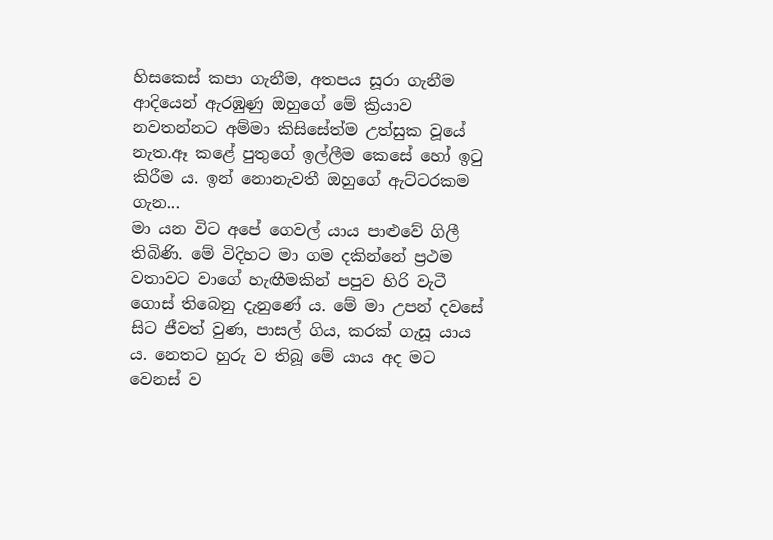හිසකෙස් කපා ගැනීම, අතපය සූරා ගැනීම ආදියෙන් ඇරඹුණු ඔහුගේ මේ ක්‍රියාව නවතන්නට අම්මා කිසිසේත්ම උත්සුක වූයේ නැත.ඈ කළේ පුතුගේ ඉල්ලීම කෙසේ හෝ ඉටු කිරීම ය. ඉන් නොනැවතී ඔහුගේ ඇට්ටරකම ගැන...
මා යන විට අපේ ගෙවල් යාය පාළුවේ ගිලී තිබිණි. මේ විදිහට මා ගම දකින්නේ ප්‍රථම වතාවට වාගේ හැඟීමකින් පපුව හිරි වැටී ගොස් තිබෙනු දැනුණේ ය. මේ මා උපන් දවසේ සිට ජීවත් වුණ, පාසල් ගිය, කරක් ගැසූ යාය ය. නෙතට හුරු ව තිබූ මේ යාය අද මට වෙනස් ව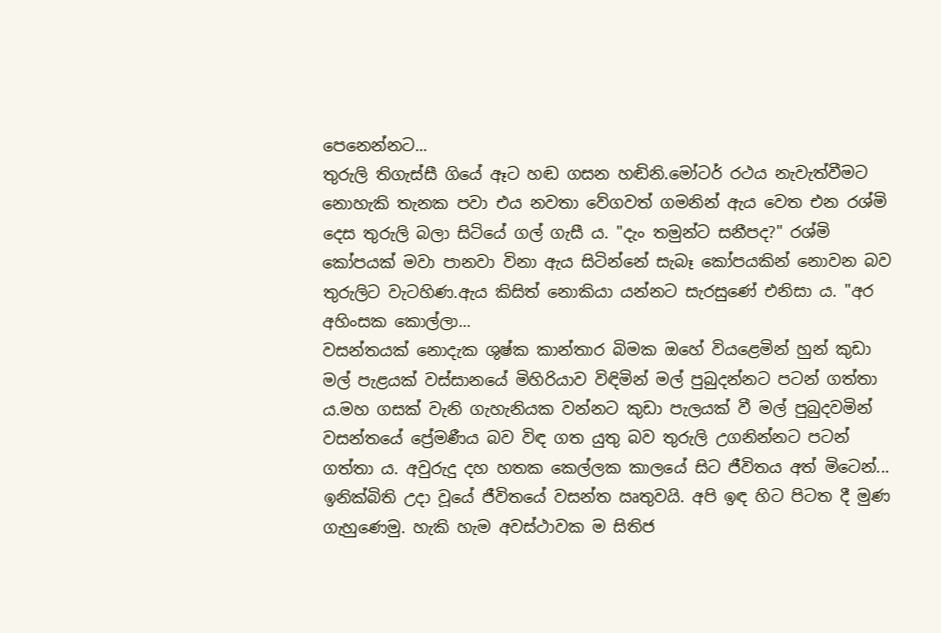පෙනෙන්නට...
තුරුලි තිගැස්සී ගියේ ඈට හඬ ගසන හඬිනි.මෝටර් රථය නැවැත්වීමට නොහැකි තැනක පවා එය නවතා වේගවත් ගමනින් ඇය වෙත එන රශ්මි දෙස තුරුලි බලා සිටියේ ගල් ගැසී ය. "දැං තමුන්ට සනීපද?" රශ්මි කෝපයක් මවා පානවා විනා ඇය සිටින්නේ සැබෑ කෝපයකින් නොවන බව තුරුලිට වැටහිණ.ඇය කිසිත් නොකියා යන්නට සැරසුණේ එනිසා ය. "අර අහිංසක කොල්ලා...
වසන්තයක් නොදැක ශුෂ්ක කාන්තාර බිමක ඔහේ වියළෙමින් හුන් කුඩා මල් පැළයක් වස්සානයේ මිහිරියාව විඳිමින් මල් පුබුදන්නට පටන් ගත්තා ය.මහ ගසක් වැනි ගැහැනියක වන්නට කුඩා පැලයක් වී මල් පුබුදවමින් වසන්තයේ ප්‍රේමණීය බව විඳ ගත යුතු බව තුරුලි උගනින්නට පටන් ගත්තා ය. අවුරුදු දහ හතක කෙල්ලක කාලයේ සිට ජීවිතය අත් මිටෙන්...
ඉනික්බිති උදා වූයේ ජීවිතයේ වසන්ත ඍතුවයි. අපි ඉඳ හිට පිටත දී මුණ ගැහුණෙමු. හැකි හැම අවස්ථාවක ම සිතිජ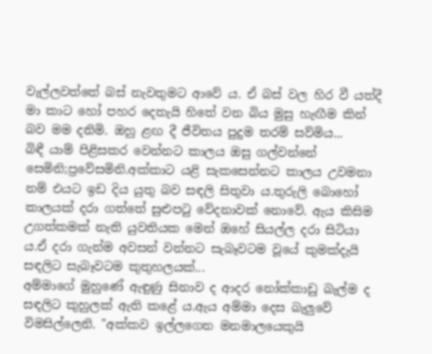වැල්ලවත්තේ බස් නැවතුමට ආවේ ය. ඒ බස් වල හිර වී යත්දී මා කාට හෝ පහර දෙතැයි හිතේ වන බිය මුසු හැඟීම කින් බව මම දනිමි. ඔහු ළඟ දී ජීවිතය පුදුම තරම් සව්මිය...
බිඳී යාම් පිළිසකර වෙන්නට කාලය ඔසු ගල්වන්නේ සෙමිනි;ප්‍රවේසමිනි.අක්කාට යළි සැකසෙන්නට කාලය උවමනා නම් එයට ඉඩ දිය යුතු බව සඳලි සිතුවා ය.තුරුලි බොහෝ කාලයක් දරා ගත්තේ සුළුපටු වේදනාවක් නොවේ. ඇය කිසිම උගත්කමක් නැති යුවතියක මෙන් ඔහේ සියල්ල දරා සිටියා ය.ඒ දරා ගැන්ම අවසන් වන්නට සැබෑවටම වූයේ කුමක්දැයි සඳලිට සැබෑවටම කුතුහලයක්...
අම්මාගේ මුහුණේ ඇඳුණු සිනාව ද ආදර නෝක්කාඩු බැල්ම ද සඳලිට කුහුලක් ඇති කළේ ය.ඇය අම්මා දෙස බැලුවේ විමසිල්ලෙනි. "අක්කව ඉල්ලගෙන මනමාලයෙකුයි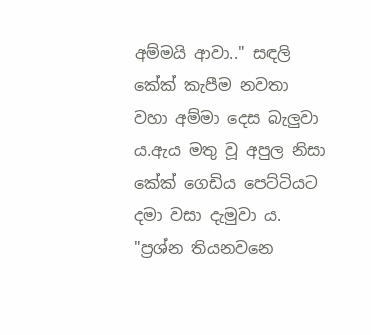අම්මයි ආවා.." සඳලි කේක් කැපීම නවතා වහා අම්මා දෙස බැලුවා ය.ඇය මතු වූ අපුල නිසා කේක් ගෙඩිය පෙට්ටියට දමා වසා දැමුවා ය. "ප්‍රශ්න තියනවනෙ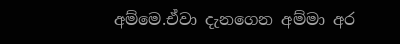අම්මෙ.ඒවා දැනගෙන අම්මා අර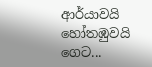ආර්යාවයි හෝතඹුවයි ගෙට...